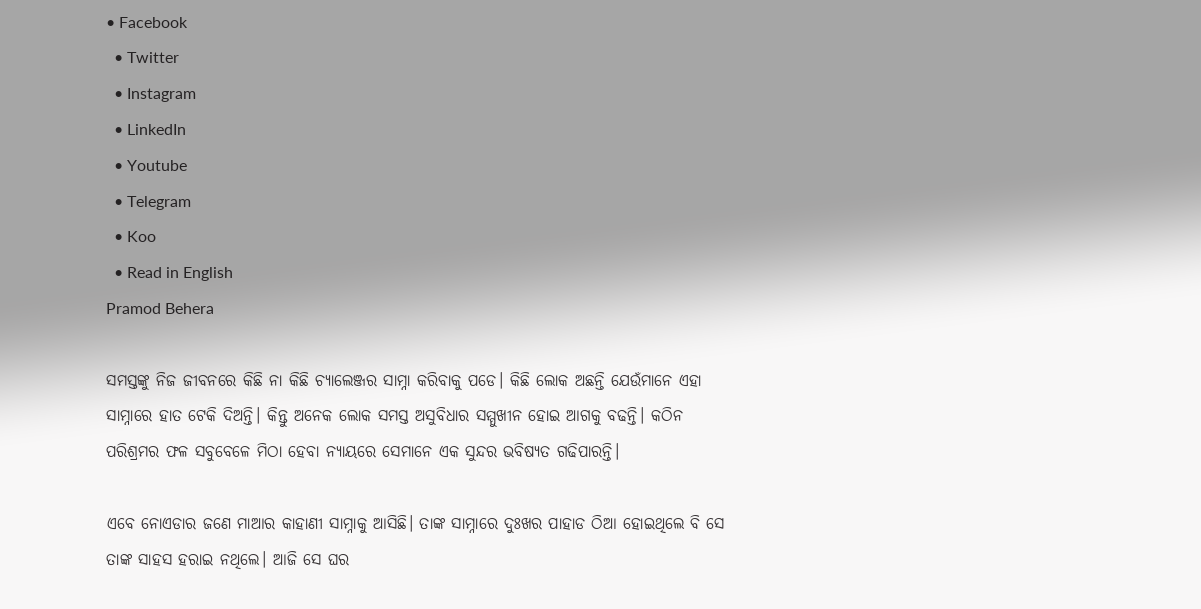• Facebook
  • Twitter
  • Instagram
  • LinkedIn
  • Youtube
  • Telegram
  • Koo
  • Read in English
Pramod Behera

ସମସ୍ତଙ୍କୁ ନିଜ ଜୀବନରେ କିଛି ନା କିଛି ଚ୍ୟାଲେଞ୍ଜର ସାମ୍ନା କରିବାକୁ ପଡେ। କିଛି ଲୋକ ଅଛନ୍ତି ଯେଉଁମାନେ ଏହା ସାମ୍ନାରେ ହାତ ଟେକି ଦିଅନ୍ତି। କିନ୍ତୁ ଅନେକ ଲୋକ ସମସ୍ତ ଅସୁବିଧାର ସମ୍ମୁଖୀନ ହୋଇ ଆଗକୁ ବଢନ୍ତି। କଠିନ ପରିଶ୍ରମର ଫଳ ସବୁବେଳେ ମିଠା ହେବା ନ୍ୟାୟରେ ସେମାନେ ଏକ ସୁନ୍ଦର ଭବିଷ୍ୟତ ଗଢିପାରନ୍ତି।

ଏବେ ନୋଏଡାର ଜଣେ ମାଆର କାହାଣୀ ସାମ୍ନାକୁ ଆସିଛି। ତାଙ୍କ ସାମ୍ନାରେ ଦୁଃଖର ପାହାଡ ଠିଆ ହୋଇଥିଲେ ବି ସେ ତାଙ୍କ ସାହସ ହରାଇ ନଥିଲେ। ଆଜି ସେ ଘର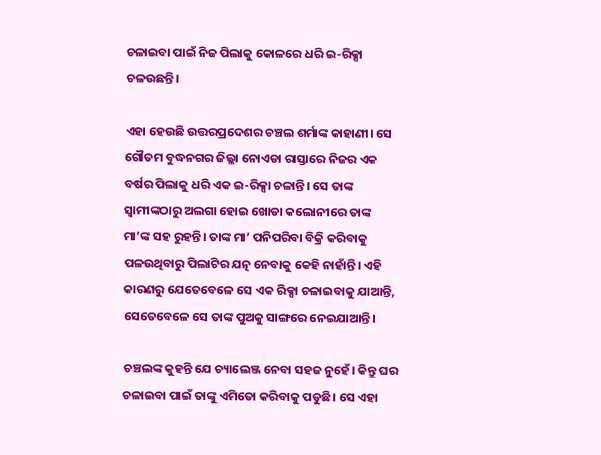ଚଳାଇବା ପାଇଁ ନିଜ ପିଲାକୁ କୋଳରେ ଧରି ଇ-ରିକ୍ସା ଚଳଉଛନ୍ତି।

ଏହା ହେଉଛି ଉତ୍ତରପ୍ରଦେଶର ଚଞ୍ଚଲ ଶର୍ମାଙ୍କ କାହାଣୀ। ସେ ଗୌତମ ବୁଦ୍ଧନଗର ଜିଲ୍ଲା ନୋଏଡା ରାସ୍ତାରେ ନିଜର ଏକ ବର୍ଷର ପିଲାକୁ ଧରି ଏକ ଇ-ରିକ୍ସା ଚଳାନ୍ତି। ସେ ତାଙ୍କ ସ୍ୱାମୀଙ୍କଠାରୁ ଅଲଗା ହୋଇ ଖୋଡା କଲୋନୀରେ ତାଙ୍କ ମା’ଙ୍କ ସହ ରୁହନ୍ତି। ତାଙ୍କ ମା’ ପନିପରିବା ବିକ୍ରି କରିବାକୁ ପଳଉଥିବାରୁ ପିଲାଟିର ଯତ୍ନ ନେବାକୁ କେହି ନାହାଁନ୍ତି। ଏହି କାରଣରୁ ଯେତେବେଳେ ସେ ଏକ ରିକ୍ସା ଚଳାଇବାକୁ ଯାଆନ୍ତି, ସେତେବେଳେ ସେ ତାଙ୍କ ପୁଅକୁ ସାଙ୍ଗରେ ନେଇଯାଆନ୍ତି।

ଚଞ୍ଚଲଙ୍କ କୁହନ୍ତି ଯେ ଚ୍ୟାଲେଞ୍ଜ ନେବା ସହଜ ନୁହେଁ। କିନ୍ତୁ ଘର ଚଳାଇବା ପାଇଁ ତାଙ୍କୁ ଏମିତୋ କରିବାକୁ ପଡୁଛି। ସେ ଏହା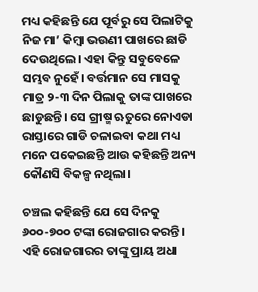ମଧ୍ୟ କହିଛନ୍ତି ଯେ ପୂର୍ବରୁ ସେ ପିଲାଟିକୁ ନିଜ ମା’ କିମ୍ବା ଭଉଣୀ ପାଖରେ ଛାଡି ଦେଉଥିଲେ। ଏହା କିନ୍ତୁ ସବୁବେଳେ ସମ୍ଭବ ନୁହେଁ। ବର୍ତ୍ତମାନ ସେ ମାସକୁ ମାତ୍ର ୨-୩ ଦିନ ପିଲାକୁ ତାଙ୍କ ପାଖରେ ଛାଡୁଛନ୍ତି। ସେ ଗ୍ରୀଷ୍ମ ଋତୁରେ ନୋଏଡା ରାସ୍ତାରେ ଗାଡି ଚଳାଇବା କଥା ମଧ୍ୟ ମନେ ପକେଇଛନ୍ତି ଆଉ କହିଛନ୍ତି ଅନ୍ୟ କୌଣସି ବିକଳ୍ପ ନଥିଲା।

ଚଞ୍ଚଲ କହିଛନ୍ତି ଯେ ସେ ଦିନକୁ ୬୦୦-୭୦୦ ଟଙ୍କା ରୋଜଗାର କରନ୍ତି। ଏହି ରୋଜଗାରର ତାଙ୍କୁ ପ୍ରାୟ ଅଧା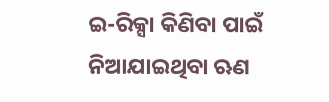ଇ-ରିକ୍ସା କିଣିବା ପାଇଁ ନିଆଯାଇଥିବା ଋଣ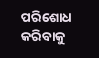ପରିଶୋଧ କରିବାକୁ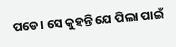ପଡେ। ସେ କୁହନ୍ତି ଯେ ପିଲା ପାଇଁ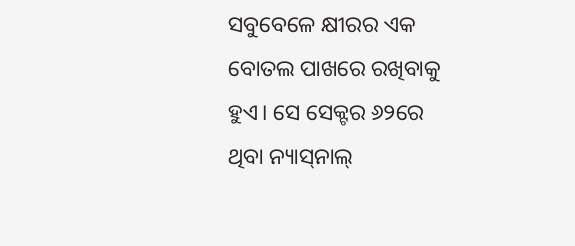ସବୁବେଳେ କ୍ଷୀରର ଏକ ବୋତଲ ପାଖରେ ରଖିବାକୁ ହୁଏ। ସେ ସେକ୍ଟର ୬୨ରେ ଥିବା ନ୍ୟାସ୍‌ନାଲ୍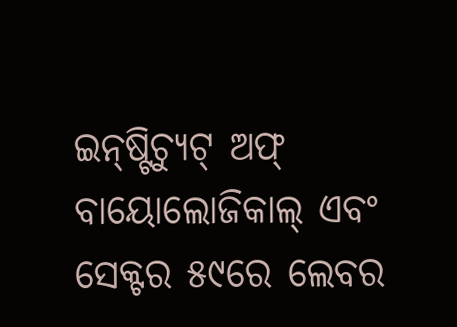ଇନ୍‌ଷ୍ଟିଚ୍ୟୁଟ୍ ଅଫ୍ ବାୟୋଲୋଜିକାଲ୍ ଏବଂ ସେକ୍ଟର ୫୯ରେ ଲେବର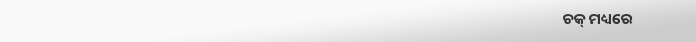ଚକ୍ ମଧ୍ୟରେ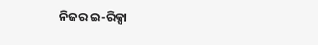ନିଜର ଇ-ରିକ୍ସା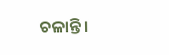ଚଳାନ୍ତି।